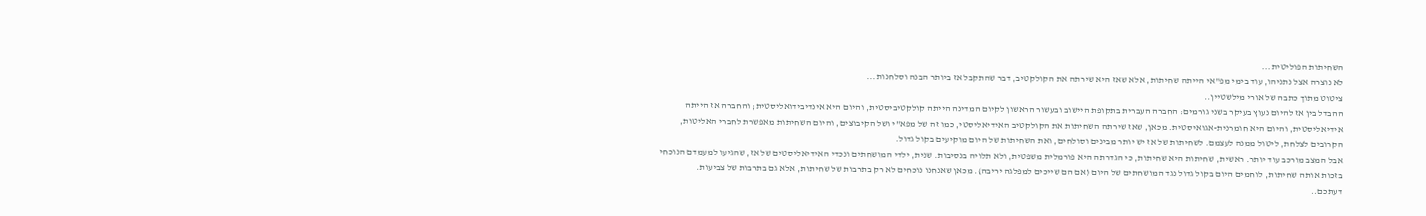השחיתות הפוליטית...
לא נוצרה אצל נתניהו, עוד בימי מפ"אי הייתה שחיתות, אלא שאז היא שירתה את הקולקטיב, דבר שהתקבל אז ביותר הבנה וסלחנות...
ציטוט מתוך כתבה של אורי מילשטיין..
ההבדל בין אז להיום נעוץ בעיקר בשני גורמים: החברה העברית בתקופת היישוב ובעשור הראשון לקיום המדינה הייתה קולקטיביסטית, והיום היא אינדיבידואליסטית; והחברה אז הייתה אידיאליסטית, והיום היא חומרנית-אגואיסטית. מכאן, שאז שירתה השחיתות את הקולקטיב האידיאליסטי, כמו זה של מפא"י ושל הקיבוצים, והיום השחיתות מאפשרת לחברי האליטות, הקרובים לצלחת, ליטול ממנה לעצמם. לשחיתות של אז יש יותר מבינים וסולחים, ואת השחיתות של היום מוקיעים בקול גדול.
אבל המצב מורכב עוד יותר. ראשית, שחיתות היא שחיתות, כי הגדרתה היא פורמלית משפטית, ולא תלויה בנסיבות. שנית, ילדי המושחתים ונכדי האידיאליסטים של אז, שהגיעו למעמדם הנוכחי בזכות אותה שחיתות, לוחמים היום בקול גדול נגד המושחתים של היום (אם הם שייכים למפלגה יריבה). מכאן שאנחנו נוכחים לא רק בתרבות של שחיתות, אלא גם בתרבות של צביעות.
דעתכם..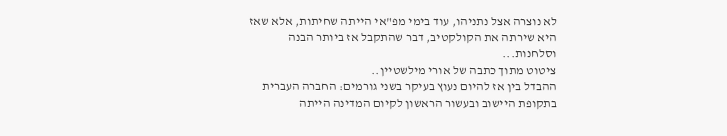לא נוצרה אצל נתניהו, עוד בימי מפ"אי הייתה שחיתות, אלא שאז היא שירתה את הקולקטיב, דבר שהתקבל אז ביותר הבנה וסלחנות...
ציטוט מתוך כתבה של אורי מילשטיין..
ההבדל בין אז להיום נעוץ בעיקר בשני גורמים: החברה העברית בתקופת היישוב ובעשור הראשון לקיום המדינה הייתה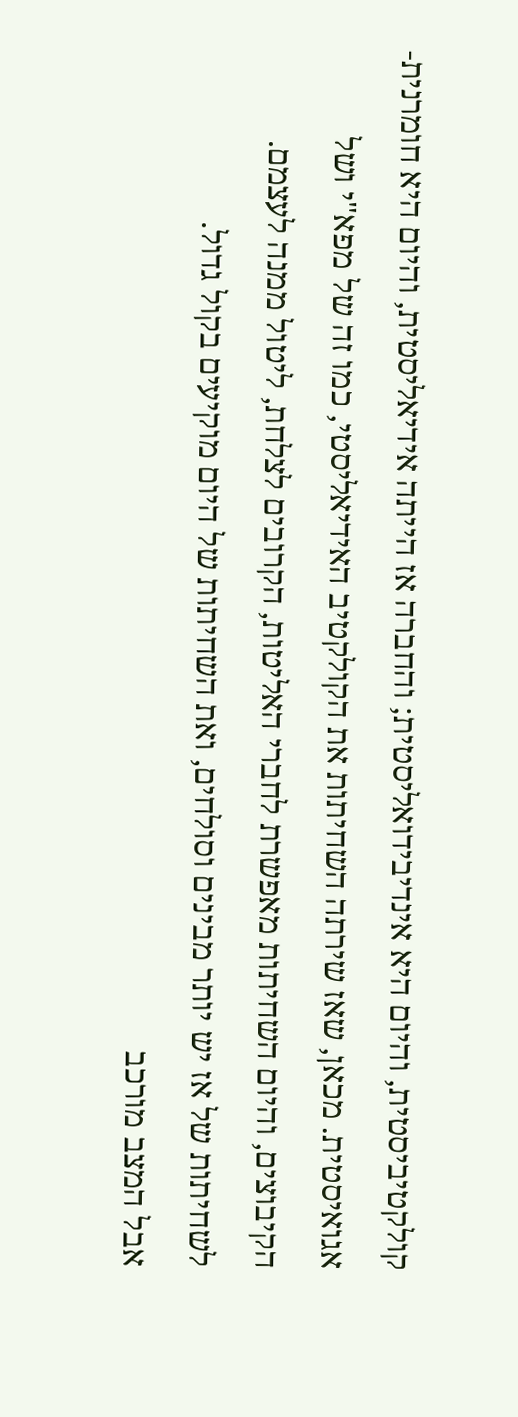קולקטיביסטית, והיום היא אינדיבידואליסטית; והחברה אז הייתה אידיאליסטית, והיום היא חומרנית-אגואיסטית. מכאן, שאז שירתה השחיתות את הקולקטיב האידיאליסטי, כמו זה של מפא"י ושל הקיבוצים, והיום השחיתות מאפשרת לחברי האליטות, הקרובים לצלחת, ליטול ממנה לעצמם. לשחיתות של אז יש יותר מבינים וסולחים, ואת השחיתות של היום מוקיעים בקול גדול.
אבל המצב מורכב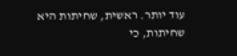עוד יותר. ראשית, שחיתות היא שחיתות, כי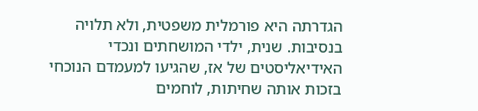הגדרתה היא פורמלית משפטית, ולא תלויה בנסיבות. שנית, ילדי המושחתים ונכדי האידיאליסטים של אז, שהגיעו למעמדם הנוכחי בזכות אותה שחיתות, לוחמים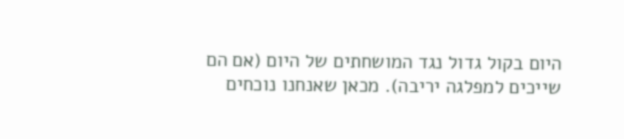היום בקול גדול נגד המושחתים של היום (אם הם שייכים למפלגה יריבה). מכאן שאנחנו נוכחים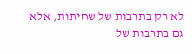לא רק בתרבות של שחיתות, אלא גם בתרבות של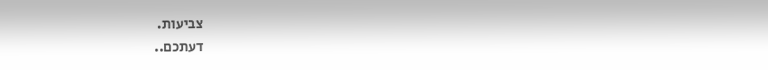צביעות.
דעתכם..